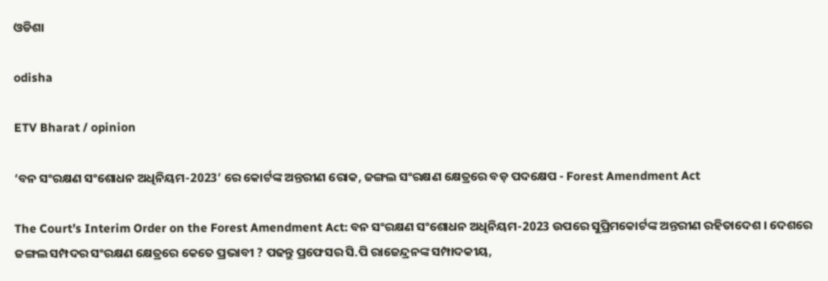ଓଡିଶା

odisha

ETV Bharat / opinion

‘ବନ ସଂରକ୍ଷଣ ସଂଶୋଧନ ଅଧିନିୟମ-2023’ ରେ କୋର୍ଟଙ୍କ ଅନ୍ତରୀଣ ରୋକ, ଜଙ୍ଗଲ ସଂରକ୍ଷଣ କ୍ଷେତ୍ରରେ ବଡ଼ ପଦକ୍ଷେପ - Forest Amendment Act

The Court’s Interim Order on the Forest Amendment Act: ବନ ସଂରକ୍ଷଣ ସଂଶୋଧନ ଅଧିନିୟମ-2023 ଉପରେ ସୁପ୍ରିମକୋର୍ଟଙ୍କ ଅନ୍ତରୀଣ ରହିତାଦେଶ । ଦେଶରେ ଜଙ୍ଗଲ ସମ୍ପଦର ସଂରକ୍ଷଣ କ୍ଷେତ୍ରରେ କେତେ ପ୍ରଭାବୀ ? ପଢନ୍ତୁ ପ୍ରଫେସର ସି.ପି ରାଜେନ୍ଦ୍ରନଙ୍କ ସମ୍ପାଦକୀୟ,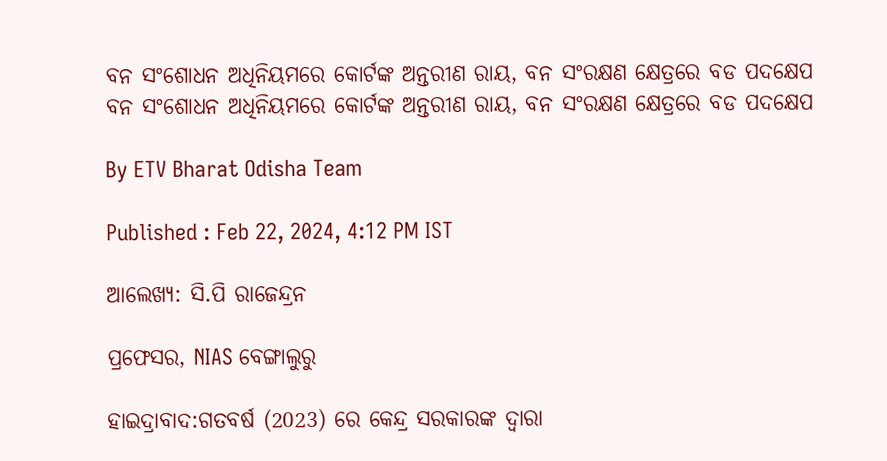ବନ ସଂଶୋଧନ ଅଧିନିୟମରେ କୋର୍ଟଙ୍କ ଅନ୍ତରୀଣ ରାୟ, ବନ ସଂରକ୍ଷଣ କ୍ଷେତ୍ରରେ ବଡ ପଦକ୍ଷେପ
ବନ ସଂଶୋଧନ ଅଧିନିୟମରେ କୋର୍ଟଙ୍କ ଅନ୍ତରୀଣ ରାୟ, ବନ ସଂରକ୍ଷଣ କ୍ଷେତ୍ରରେ ବଡ ପଦକ୍ଷେପ

By ETV Bharat Odisha Team

Published : Feb 22, 2024, 4:12 PM IST

ଆଲେଖ୍ୟ: ସି.ପି ରାଜେନ୍ଦ୍ରନ

ପ୍ରଫେସର, NIAS ବେଙ୍ଗାଲୁରୁ

ହାଇଦ୍ରାବାଦ:ଗତବର୍ଷ (2023) ରେ କେନ୍ଦ୍ର ସରକାରଙ୍କ ଦ୍ବାରା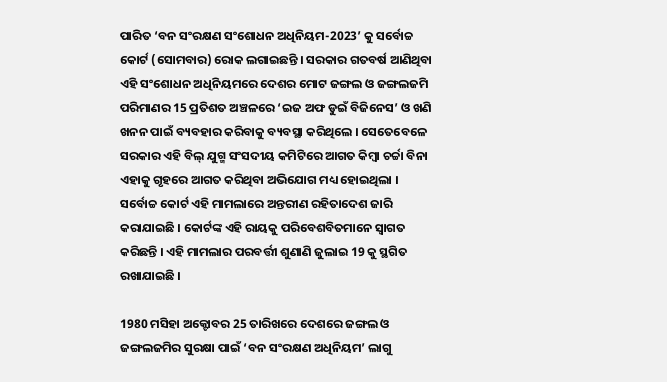ପାରିତ ‘ବନ ସଂରକ୍ଷଣ ସଂଶୋଧନ ଅଧିନିୟମ-2023’ କୁ ସର୍ବୋଚ୍ଚ କୋର୍ଟ (ସୋମବାର) ରୋକ ଲଗାଇଛନ୍ତି । ସରକାର ଗତବର୍ଷ ଆଣିଥିବା ଏହି ସଂଶୋଧନ ଅଧିନିୟମରେ ଦେଶର ମୋଟ ଜଙ୍ଗଲ ଓ ଜଙ୍ଗଲଜମି ପରିମାଣର 15 ପ୍ରତିଶତ ଅଞ୍ଚଳରେ ‘ଇଜ ଅଫ ଡୁଇଁ ବିଜିନେସ’ ଓ ଖଣି ଖନନ ପାଇଁ ବ୍ୟବହାର କରିବାକୁ ବ୍ୟବସ୍ଥା କରିଥିଲେ । ସେତେବେଳେ ସରକାର ଏହି ବିଲ୍‌ ଯୁଗ୍ମ ସଂସଦୀୟ କମିଟିରେ ଆଗତ କିମ୍ବା ଚର୍ଚ୍ଚା ବିନା ଏହାକୁ ଗୃହରେ ଆଗତ କରିଥିବା ଅଭିଯୋଗ ମଧ୍ୟ ହୋଇଥିଲା । ସର୍ବୋଚ୍ଚ କୋର୍ଟ ଏହି ମାମଲାରେ ଅନ୍ତରୀଣ ରହିତାଦେଶ ଜାରି କରାଯାଇଛି । କୋର୍ଟଙ୍କ ଏହି ରାୟକୁ ପରିବେଶବିତମାନେ ସ୍ବାଗତ କରିଛନ୍ତି । ଏହି ମାମଲାର ପରବର୍ତ୍ତୀ ଶୁଣାଣି ଜୁଲାଇ 19 କୁ ସ୍ଥଗିତ ରଖାଯାଇଛି ।

1980 ମସିହା ଅକ୍ଟୋବର 25 ତାରିଖରେ ଦେଶରେ ଜଙ୍ଗଲ ଓ ଜଙ୍ଗଲଜମିର ସୁରକ୍ଷା ପାଇଁ ‘ବନ ସଂରକ୍ଷଣ ଅଧିନିୟମ’ ଲାଗୁ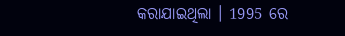କରାଯାଇଥିଲା । 1995 ରେ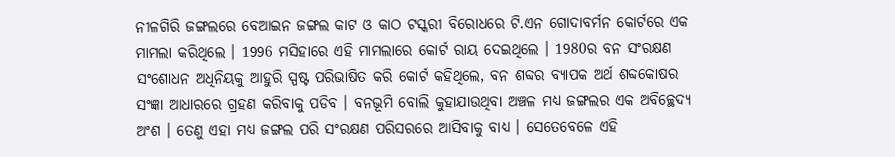ନୀଳଗିରି ଜଙ୍ଗଲରେ ବେଆଇନ ଜଙ୍ଗଲ କାଟ ଓ କାଠ ଟସ୍କରୀ ବିରୋଧରେ ଟି.ଏନ ଗୋଦାବର୍ମନ କୋର୍ଟରେ ଏକ ମାମଲା କରିଥିଲେ । 1996 ମସିହାରେ ଏହି ମାମଲାରେ କୋର୍ଟ ରାୟ ଦେଇଥିଲେ । 1980ର ବନ ସଂରକ୍ଷଣ ସଂଶୋଧନ ଅଧିନିୟକୁ ଆହୁରି ସ୍ପଷ୍ଟ ପରିଭାଷିତ କରି କୋର୍ଟ କହିଥିଲେ, ବନ ଶବ୍ଦର ବ୍ୟାପକ ଅର୍ଥ ଶବ୍ଦକୋଷର ସଂଜ୍ଞା ଆଧାରରେ ଗ୍ରହଣ କରିବାକୁ ପଡିବ । ବନଭୂମି ବୋଲି କୁହାଯାଉଥିବା ଅଞ୍ଚଳ ମଧ୍ୟ ଜଙ୍ଗଲର ଏକ ଅବିଚ୍ଛେଦ୍ଯ ଅଂଶ । ତେଣୁ ଏହା ମଧ୍ୟ ଜଙ୍ଗଲ ପରି ସଂରକ୍ଷଣ ପରିସରରେ ଆସିବାକୁ ବାଧ୍ୟ । ସେତେବେଳେ ଏହି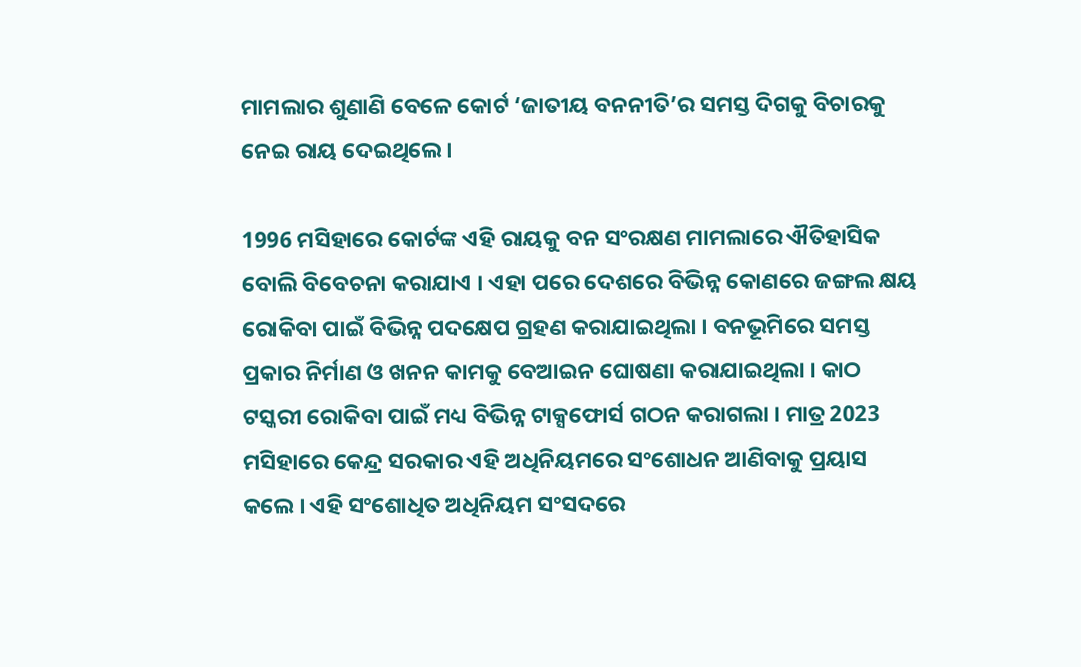ମାମଲାର ଶୁଣାଣି ବେଳେ କୋର୍ଟ ‘ଜାତୀୟ ବନନୀତି’ର ସମସ୍ତ ଦିଗକୁ ବିଚାରକୁ ନେଇ ରାୟ ଦେଇଥିଲେ ।

1996 ମସିହାରେ କୋର୍ଟଙ୍କ ଏହି ରାୟକୁ ବନ ସଂରକ୍ଷଣ ମାମଲାରେ ଐତିହାସିକ ବୋଲି ବିବେଚନା କରାଯାଏ । ଏହା ପରେ ଦେଶରେ ବିଭିନ୍ନ କୋଣରେ ଜଙ୍ଗଲ କ୍ଷୟ ରୋକିବା ପାଇଁ ବିଭିନ୍ନ ପଦକ୍ଷେପ ଗ୍ରହଣ କରାଯାଇଥିଲା । ବନଭୂମିରେ ସମସ୍ତ ପ୍ରକାର ନିର୍ମାଣ ଓ ଖନନ କାମକୁ ବେଆଇନ ଘୋଷଣା କରାଯାଇଥିଲା । କାଠ ଟସ୍କରୀ ରୋକିବା ପାଇଁ ମଧ୍ୟ ବିଭିନ୍ନ ଟାକ୍ସଫୋର୍ସ ଗଠନ କରାଗଲା । ମାତ୍ର 2023 ମସିହାରେ କେନ୍ଦ୍ର ସରକାର ଏହି ଅଧିନିୟମରେ ସଂଶୋଧନ ଆଣିବାକୁ ପ୍ରୟାସ କଲେ । ଏହି ସଂଶୋଧିତ ଅଧିନିୟମ ସଂସଦରେ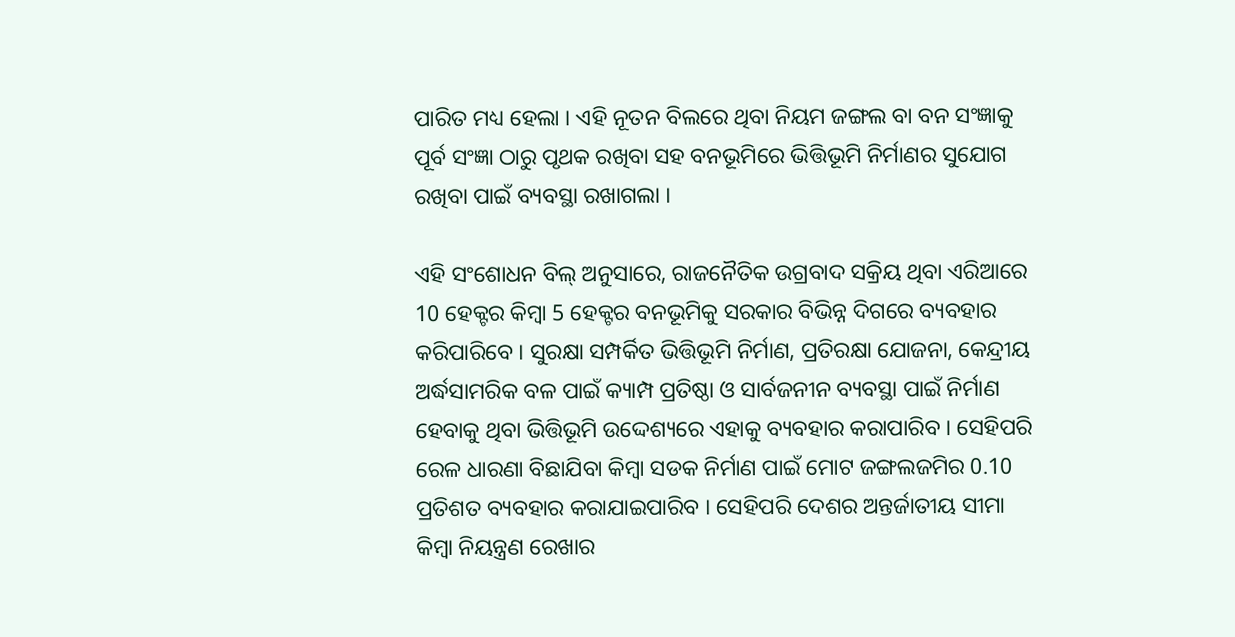ପାରିତ ମଧ୍ୟ ହେଲା । ଏହି ନୂତନ ବିଲରେ ଥିବା ନିୟମ ଜଙ୍ଗଲ ବା ବନ ସଂଜ୍ଞାକୁ ପୂର୍ବ ସଂଜ୍ଞା ଠାରୁ ପୃଥକ ରଖିବା ସହ ବନଭୂମିରେ ଭିତ୍ତିଭୂମି ନିର୍ମାଣର ସୁଯୋଗ ରଖିବା ପାଇଁ ବ୍ୟବସ୍ଥା ରଖାଗଲା ।

ଏହି ସଂଶୋଧନ ବିଲ୍ ଅନୁସାରେ, ରାଜନୈତିକ ଉଗ୍ରବାଦ ସକ୍ରିୟ ଥିବା ଏରିଆରେ 10 ହେକ୍ଟର କିମ୍ବା 5 ହେକ୍ଟର ବନଭୂମିକୁ ସରକାର ବିଭିନ୍ନ ଦିଗରେ ବ୍ୟବହାର କରିପାରିବେ । ସୁରକ୍ଷା ସମ୍ପର୍କିତ ଭିତ୍ତିଭୂମି ନିର୍ମାଣ, ପ୍ରତିରକ୍ଷା ଯୋଜନା, କେନ୍ଦ୍ରୀୟ ଅର୍ଦ୍ଧସାମରିକ ବଳ ପାଇଁ କ୍ୟାମ୍ପ ପ୍ରତିଷ୍ଠା ଓ ସାର୍ବଜନୀନ ବ୍ୟବସ୍ଥା ପାଇଁ ନିର୍ମାଣ ହେବାକୁ ଥିବା ଭିତ୍ତିଭୂମି ଉଦ୍ଦେଶ୍ୟରେ ଏହାକୁ ବ୍ୟବହାର କରାପାରିବ । ସେହିପରି ରେଳ ଧାରଣା ବିଛାଯିବା କିମ୍ବା ସଡକ ନିର୍ମାଣ ପାଇଁ ମୋଟ ଜଙ୍ଗଲଜମିର 0.10 ପ୍ରତିଶତ ବ୍ୟବହାର କରାଯାଇପାରିବ । ସେହିପରି ଦେଶର ଅନ୍ତର୍ଜାତୀୟ ସୀମା କିମ୍ବା ନିୟନ୍ତ୍ରଣ ରେଖାର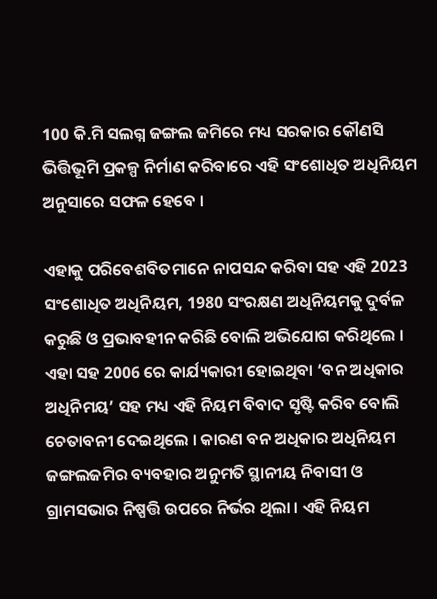100 କି.ମି ସଲଗ୍ନ ଜଙ୍ଗଲ ଜମିରେ ମଧ୍ୟ ସରକାର କୌଣସି ଭିତ୍ତିଭୂମି ପ୍ରକଳ୍ପ ନିର୍ମାଣ କରିବାରେ ଏହି ସଂଶୋଧିତ ଅଧିନିୟମ ଅନୁସାରେ ସଫଳ ହେବେ ।

ଏହାକୁ ପରିବେଶବିତମାନେ ନାପସନ୍ଦ କରିବା ସହ ଏହି 2023 ସଂଶୋଧିତ ଅଧିନିୟମ, 1980 ସଂରକ୍ଷଣ ଅଧିନିୟମକୁ ଦୁର୍ବଳ କରୁଛି ଓ ପ୍ରଭାବହୀନ କରିଛି ବୋଲି ଅଭିଯୋଗ କରିଥିଲେ । ଏହା ସହ 2006 ରେ କାର୍ଯ୍ୟକାରୀ ହୋଇଥିବା ‘ବନ ଅଧିକାର ଅଧିନିମୟ’ ସହ ମଧ୍ୟ ଏହି ନିୟମ ବିବାଦ ସୃଷ୍ଟି କରିବ ବୋଲି ଚେତାବନୀ ଦେଇଥିଲେ । କାରଣ ବନ ଅଧିକାର ଅଧିନିୟମ ଜଙ୍ଗଲଜମିର ବ୍ୟବହାର ଅନୁମତି ସ୍ଥାନୀୟ ନିବାସୀ ଓ ଗ୍ରାମସଭାର ନିଷ୍ପତ୍ତି ଉପରେ ନିର୍ଭର ଥିଲା । ଏହି ନିୟମ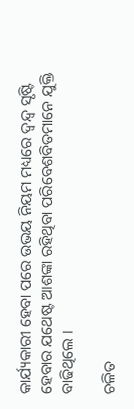କାର୍ଯ୍ୟକାରୀ ହେବା ପରେ ଉଭୟ ନିୟମ ମଧ୍ୟରେ ଦ୍ବନ୍ଦ୍ବ ସୃଷ୍ଟି ହେବାର ଯଥେଷ୍ଟ ଆଶଙ୍କା ରହିଥିବା ପରିବେଶବିତମାନେ ଯୁକ୍ତି ବାଢିଥିଲେ ।

ଚଳିତ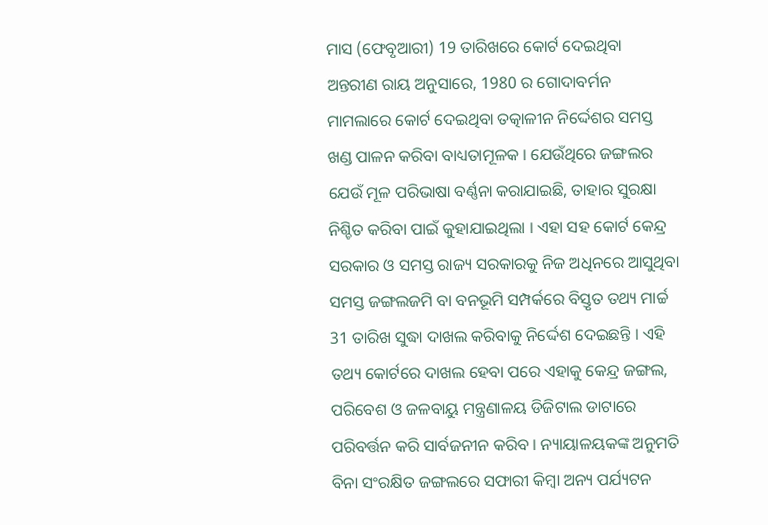ମାସ (ଫେବୃଆରୀ) 19 ତାରିଖରେ କୋର୍ଟ ଦେଇଥିବା ଅନ୍ତରୀଣ ରାୟ ଅନୁସାରେ, 1980 ର ଗୋଦାବର୍ମନ ମାମଲାରେ କୋର୍ଟ ଦେଇଥିବା ତତ୍କାଳୀନ ନିର୍ଦ୍ଦେଶର ସମସ୍ତ ଖଣ୍ଡ ପାଳନ କରିବା ବାଧ୍ୟତାମୂଳକ । ଯେଉଁଥିରେ ଜଙ୍ଗଲର ଯେଉଁ ମୂଳ ପରିଭାଷା ବର୍ଣ୍ଣନା କରାଯାଇଛି, ତାହାର ସୁରକ୍ଷା ନିଶ୍ଚିତ କରିବା ପାଇଁ କୁହାଯାଇଥିଲା । ଏହା ସହ କୋର୍ଟ କେନ୍ଦ୍ର ସରକାର ଓ ସମସ୍ତ ରାଜ୍ୟ ସରକାରକୁ ନିଜ ଅଧିନରେ ଆସୁଥିବା ସମସ୍ତ ଜଙ୍ଗଲଜମି ବା ବନଭୂମି ସମ୍ପର୍କରେ ବିସ୍ତୃତ ତଥ୍ୟ ମାର୍ଚ୍ଚ 31 ତାରିଖ ସୁଦ୍ଧା ଦାଖଲ କରିବାକୁ ନିର୍ଦ୍ଦେଶ ଦେଇଛନ୍ତି । ଏହି ତଥ୍ୟ କୋର୍ଟରେ ଦାଖଲ ହେବା ପରେ ଏହାକୁ କେନ୍ଦ୍ର ଜଙ୍ଗଲ, ପରିବେଶ ଓ ଜଳବାୟୁ ମନ୍ତ୍ରଣାଳୟ ଡିଜିଟାଲ ଡାଟାରେ ପରିବର୍ତ୍ତନ କରି ସାର୍ବଜନୀନ କରିବ । ନ୍ୟାୟାଳୟକଙ୍କ ଅନୁମତି ବିନା ସଂରକ୍ଷିତ ଜଙ୍ଗଲରେ ସଫାରୀ କିମ୍ବା ଅନ୍ୟ ପର୍ଯ୍ୟଟନ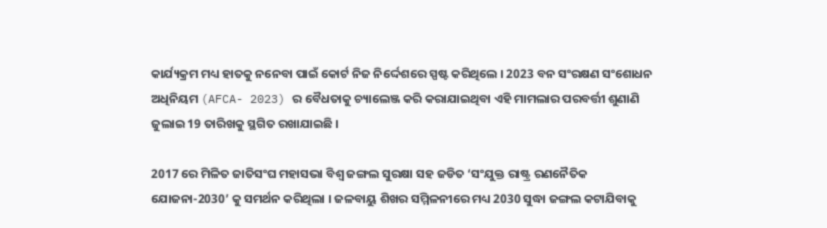କାର୍ଯ୍ୟକ୍ରମ ମଧ୍ୟ ହାତକୁ ନନେବା ପାଇଁ କୋର୍ଟ ନିଜ ନିର୍ଦ୍ଦେଶରେ ସ୍ପଷ୍ଟ କରିଥିଲେ । 2023 ବନ ସଂରକ୍ଷଣ ସଂଶୋଧନ ଅଧିନିୟମ (AFCA- 2023) ର ବୈଧତାକୁ ଚ୍ୟାଲେଞ୍ଜ କରି କରାଯାଇଥିବା ଏହି ମାମଲାର ପରବର୍ତ୍ତୀ ଶୁଣାଣି ଜୁଲାଇ 19 ତାରିଖକୁ ସ୍ଥଗିତ ରଖାଯାଇଛି ।

2017 ରେ ମିଳିତ ଜାତିସଂଘ ମହାସଭା ବିଶ୍ବ ଜଙ୍ଗଲ ସୁରକ୍ଷା ସହ ଜଡିତ ‘ସଂଯୁକ୍ତ ରାଷ୍ଟ୍ର ରଣନୈତିକ ଯୋଜନା-2030’ କୁ ସମର୍ଥନ କରିଥିଲା । ଜଳବାୟୁ ଶିଖର ସମ୍ମିଳନୀରେ ମଧ୍ୟ 2030 ସୁଦ୍ଧା ଜଙ୍ଗଲ କଟାଯିବାକୁ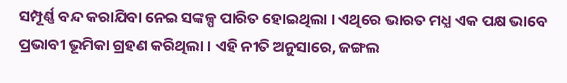ସମ୍ପୂର୍ଣ୍ଣ ବନ୍ଦ କରାଯିବା ନେଇ ସଙ୍କଳ୍ପ ପାରିତ ହୋଇଥିଲା । ଏଥିରେ ଭାରତ ମଧ୍ଯ ଏକ ପକ୍ଷ ଭାବେ ପ୍ରଭାବୀ ଭୂମିକା ଗ୍ରହଣ କରିଥିଲା । ଏହି ନୀତି ଅନୁସାରେ, ଜଙ୍ଗଲ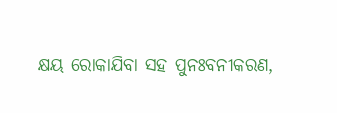କ୍ଷୟ ରୋକାଯିବା ସହ ପୁନଃବନୀକରଣ,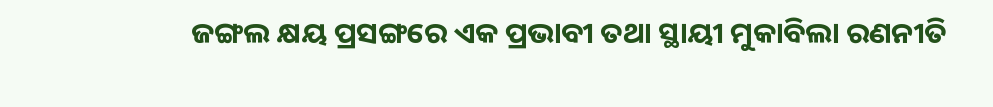ଜଙ୍ଗଲ କ୍ଷୟ ପ୍ରସଙ୍ଗରେ ଏକ ପ୍ରଭାବୀ ତଥା ସ୍ଥାୟୀ ମୁକାବିଲା ରଣନୀତି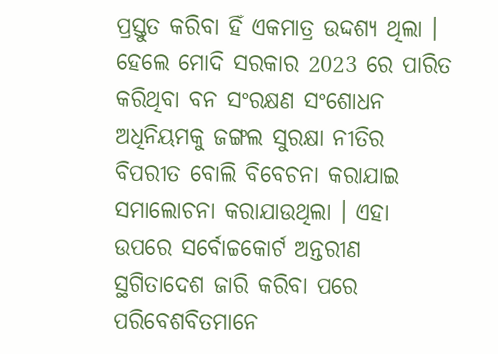ପ୍ରସ୍ତୁତ କରିବା ହିଁ ଏକମାତ୍ର ଉଦ୍ଦଶ୍ୟ ଥିଲା । ହେଲେ ମୋଦି ସରକାର 2023 ରେ ପାରିତ କରିଥିବା ବନ ସଂରକ୍ଷଣ ସଂଶୋଧନ ଅଧିନିୟମକୁ ଜଙ୍ଗଲ ସୁରକ୍ଷା ନୀତିର ବିପରୀତ ବୋଲି ବିବେଚନା କରାଯାଇ ସମାଲୋଚନା କରାଯାଉଥିଲା । ଏହା ଉପରେ ସର୍ବୋଚ୍ଚକୋର୍ଟ ଅନ୍ତରୀଣ ସ୍ଥଗିତାଦେଶ ଜାରି କରିବା ପରେ ପରିବେଶବିତମାନେ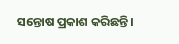ସନ୍ତୋଷ ପ୍ରକାଶ କରିଛନ୍ତି ।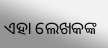ଏହା ଲେଖକଙ୍କ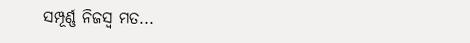ସମ୍ପୂର୍ଣ୍ଣ ନିଜସ୍ବ ମତ...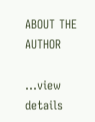ABOUT THE AUTHOR

...view details